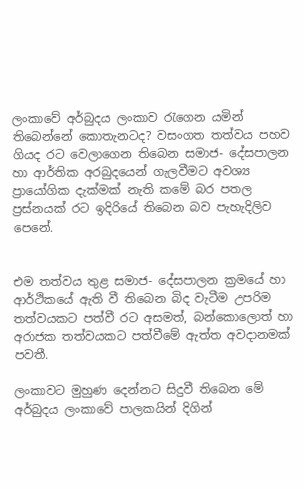ලංකාවේ අර්බුදය ලංකාව රැගෙන යමින් තිබෙන්නේ කොතැනටද? වසංගත තත්වය පහව ගියද රට වෙලාගෙන තිබෙන සමාජ- දේසපාලන හා ආර්තික අරබුදයෙන් ගැලවීමට අවශ්‍ය ප්‍රායෝගික දැක්මක් නැති කමේ බර පතල ප්‍රස්නයක් රට ඉදිරියේ තිබෙන බව පැහැදිලිව පෙනේ.


එම තත්වය තුළ සමාජ- දේසපාලන ක්‍රමයේ හා ආර්ථිකයේ ඇති වී තිබෙන බිද වැටීම උපරිම තත්වයකට පත්වී රට අසමත්, බන්කොලොත් හා අරාජක තත්වයකට පත්වීමේ ඇත්ත අවදානමක් පවතී.

ලංකාවට මුහුණ දෙන්නට සිදුවී තිබෙන මේ අර්බුදය ලංකාවේ පාලකයින් දිගින්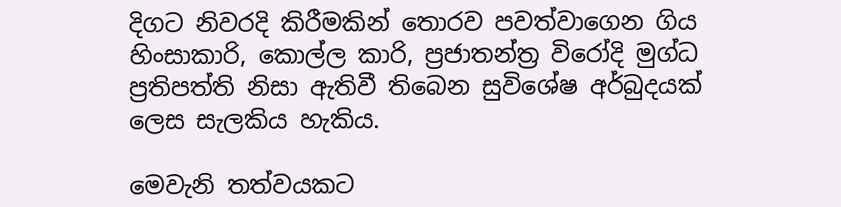දිගට නිවරදි කිරීමකින් තොරව පවත්වාගෙන ගිය හිංසාකාරි, කොල්ල කාරි, ප්‍රජාතන්ත්‍ර විරෝදි මුග්ධ ප්‍රතිපත්ති නිසා ඇතිවී තිබෙන සුවිශේෂ අර්බුදයක් ලෙස සැලකිය හැකිය.

මෙවැනි තත්වයකට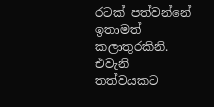රටක් පත්වන්නේ ඉතාමත් කලාතුරකිනි. එවැනි තත්වයකට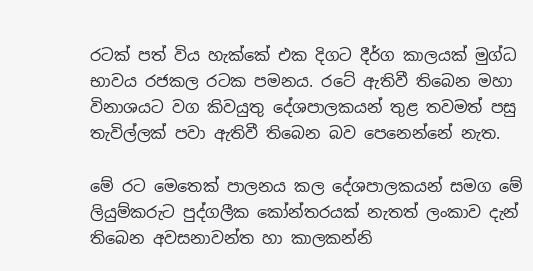රටක් පත් විය හැක්කේ එක දිගට දීර්ග කාලයක් මුග්ධ භාවය රජකල රටක පමනය. රටේ ඇතිවී තිබෙන මහා විනාශයට වග කිවයුතු දේශපාලකයන් තුළ තවමත් පසු තැවිල්ලක් පවා ඇතිවී තිබෙන බව පෙනෙන්නේ නැත.

මේ රට මෙතෙක් පාලනය කල දේශපාලකයන් සමග මේ ලියුම්කරුට පුද්ගලීක කෝන්තරයක් නැතත් ලංකාව දැන් තිබෙන අවසනාවන්ත හා කාලකන්නි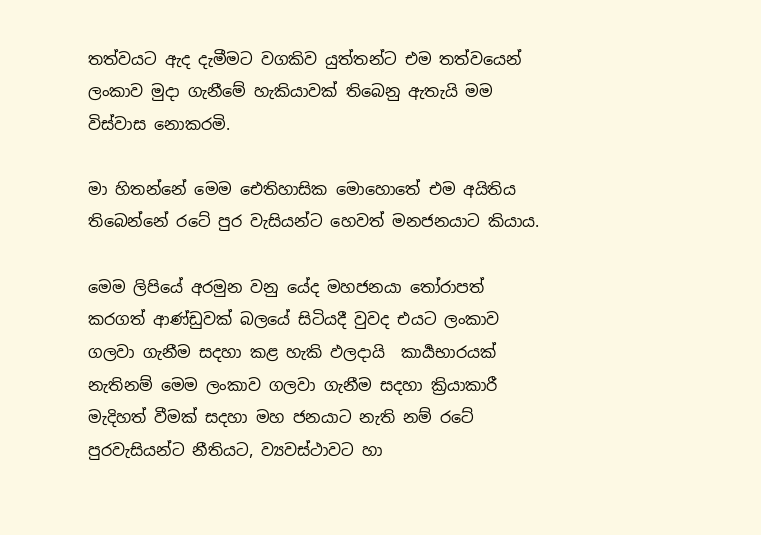තත්වයට ඇද දැමීමට වගකිව යුත්තන්ට එම තත්වයෙන් ලංකාව මුදා ගැනීමේ හැකියාවක් තිබෙනු ඇතැයි මම විස්වාස නොකරමි.

මා හිතන්නේ මෙම ඓතිහාසික මොහොතේ එම අයිතිය තිබෙන්නේ රටේ පුර වැසියන්ට හෙවත් මනජනයාට කියාය.

මෙම ලිපියේ අරමුන වනු යේද මහජනයා තෝරාපත් කරගත් ආණ්ඩුවක් බලයේ සිටියදී වුවද එයට ලංකාව ගලවා ගැනීම සදහා කළ හැකි ඵලදායි  කාර්‍යභාරයක් නැතිනම් මෙම ලංකාව ගලවා ගැනීම සදහා ක්‍රියාකාරී මැදිහත් වීමක් සදහා මහ ජනයාට නැති නම් රටේ පුරවැසියන්ට නීතියට, ව්‍යවස්ථාවට හා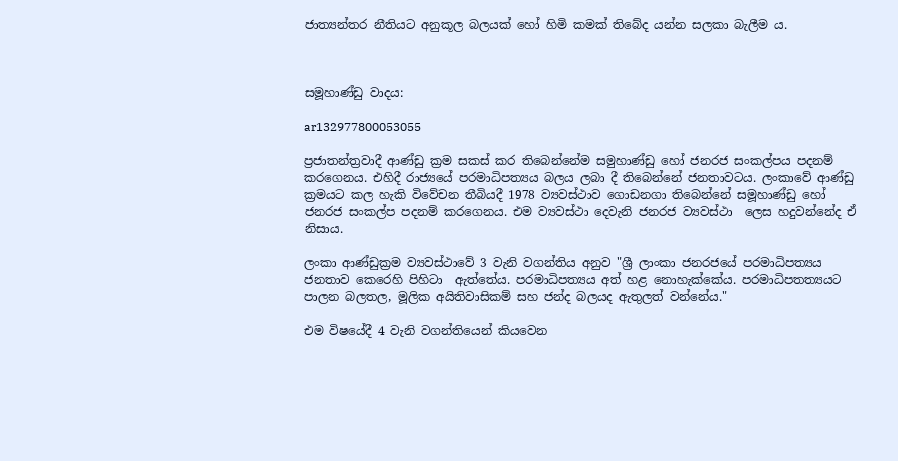ජාත්‍යන්තර නීතියට අනුකූල බලයක් හෝ හිමි කමක් තිබේද යන්න සලකා බැලීම ය.



සමූහාණ්ඩු වාදය:

ar132977800053055

ප්‍රජාතන්ත්‍රවාදී ආණ්ඩු ක්‍රම සකස් කර තිබෙන්නේම සමුහාණ්ඩු හෝ ජනරජ සංකල්පය පදනම් කරගෙනය. එහිදී රාජ්‍යයේ පරමාධිපත්‍යය බලය ලබා දී තිබෙන්නේ ජනතාවටය. ලංකාවේ ආණ්ඩු ක්‍රමයට කල හැකි විවේචන තීබියදී 1978 ව්‍යවස්ථාව ගොඩනගා තිබෙන්නේ සමූහාණ්ඩු හෝ ජනරජ සංකල්ප පදනම් කරගෙනය. එම ව්‍යවස්ථා දෙවැනි ජනරජ ව්‍යවස්ථා  ලෙස හදුවන්නේද ඒ නිසාය.

ලංකා ආණ්ඩුක්‍රම ව්‍යවස්ථාවේ 3 වැනි වගන්තිය අනුව "ශ්‍රී ලාංකා ජනරජයේ පරමාධිපත්‍යය ජනතාව කෙරෙහි පිහිටා  ඇත්තේය. පරමාධිපත්‍යය අත් හළ නොහැක්කේය. පරමාධිපතත්‍යයට පාලන බලතල, මූලික අයිතිවාසිකම් සහ ජන්ද බලයද ඇතුලත් වන්නේය."

එම විෂයේදී 4 වැනි වගන්තියෙන් කියවෙන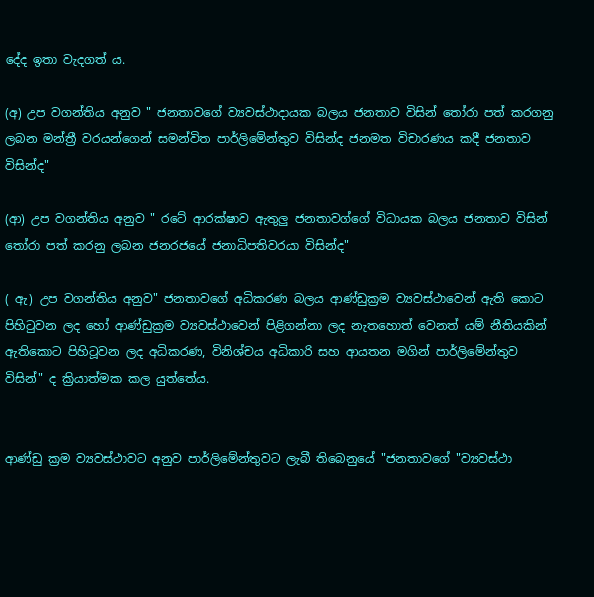දේද ඉතා වැදගත්‍ ය.

(අ) උප වගන්තිය අනුව " ජනතාවගේ ව්‍යවස්ථාදායක බලය ජනතාව විසින් තෝරා පත් කරගනු ලබන මන්ත්‍රී වරයන්ගෙන් සමන්විත පාර්ලිමේන්තුව විසින්ද ජනමත විචාරණය කදී ජනතාව විසින්ද"

(ආ) උප වගන්තිය අනුව " රටේ ආරක්ෂාව ඇතුලු ජනතාවග්ගේ විධායක බලය ජනතාව විසින් තෝරා පත් කරනු ලබන ජනරජයේ ජනාධිපතිවරයා විසින්ද"

( ඇ) උප වගන්තිය අනුව" ජනතාවගේ අධිකරණ බලය ආණ්ඩුක්‍රම ව්‍යවස්ථාවෙන් ඇති කොට පිහිටුවන ලද හෝ ආණ්ඩුක්‍රම ව්‍යවස්ථාවෙන් පිළිගන්නා ලද නැතහොත් වෙනත් යම් නීතියකින් ඇතිකොට පිහිටූවන ලද අධිකරණ, විනිශ්චය අධිකාරි සහ ආයතන මගින් පාර්ලිමේන්තුව විසින්" ද ක්‍රියාත්මක කල යුත්තේය.


ආණ්ඩු ක්‍රම ව්‍යවස්ථාවට අනුව පාර්ලිමේන්තුවට ලැබී තිබෙනුයේ "ජනතාවගේ "ව්‍යවස්ථා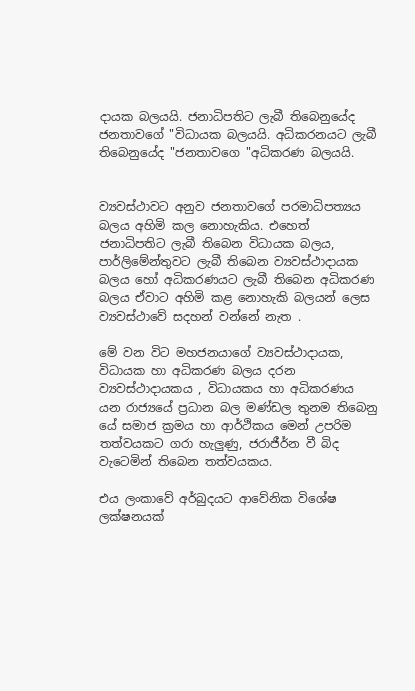දායක බලයයි. ජනාධිපතිට ලැබී තිබෙනුයේද ජනතාවගේ "විධායක බලයයි. අධිකරනයට ලැබී තිබෙනුයේද "ජනතාවගෙ "අධිකරණ බලයයි.


ව්‍යවස්ථාවට අනුව ජනතාවගේ පරමාධිපත්‍යය බලය අහිමි කල නොහැකිය. එහෙත් ජනාධිපතිට ලැබී තිබෙන විධායක බලය, පාර්ලිමේන්තුවට ලැබී තිබෙන ව්‍යවස්ථාදායක බලය හෝ අධිකරණයට ලැබී තිබෙන අධිකරණ බලය ඒවාට අහිමි කළ නොහැකි බලයන් ලෙස ව්‍යවස්ථාවේ සදහන් වන්නේ නැත .

මේ වන විට මහජනයාගේ ව්‍යවස්ථාදායක, විධායක හා අධිකරණ බලය දරන ව්‍යවස්ථාදායකය , විධායකය හා අධිකරණය යන රාජ්‍යයේ ප්‍රධාන බල මණ්ඩල තුනම තිබෙනු යේ සමාජ ක්‍රමය හා ආර්ථිකය මෙන් උපරිම තත්වයකට ගරා හැලුණු, ජරාජීර්න වී බිද වැටෙමින් තිබෙන තත්වයකය.

එය ලංකාවේ අර්බුදයට ආවේනික විශේෂ ලක්ෂනයක්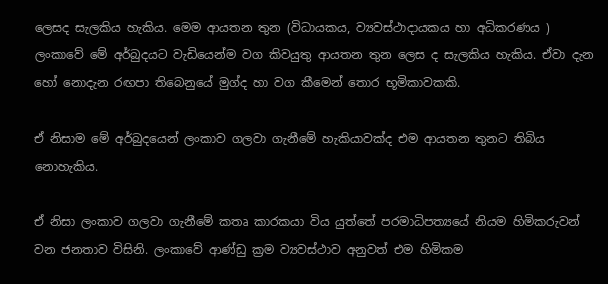ලෙසද සැලකිය හැකිය. මෙම ආයතන තුන (විධායකය, ව්‍යවස්ථාදායකය හා අධිකරණය ) ලංකාවේ මේ අර්බුදයට වැඩියෙන්ම වග කිවයුතු ආයතන තුන ලෙස ද සැලකිය හැකිය. ඒවා දැන හෝ නොදැන රඟපා තිබෙනුයේ මුග්ද හා වග කීමෙන් තොර භූමිකාවකකි.

ඒ නිසාම මේ අර්බුදයෙන් ලංකාව ගලවා ගැනීමේ හැකියාවක්ද එම ආයතන තුනට තිබිය නොහැකිය.

ඒ නිසා ලංකාව ගලවා ගැනීමේ කතෘ කාරකයා විය යුත්තේ පරමාධිපත්‍යයේ නියම හිමිකරුවන් වන ජනතාව විසිනි. ලංකාවේ ආණ්ඩු ක්‍රම ව්‍යවස්ථාව අනුවත් එම හිමිකම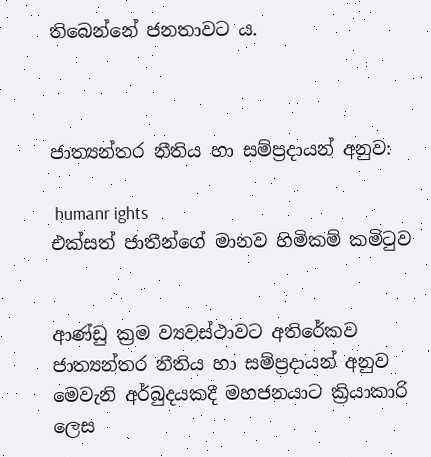තිබෙන්නේ ජනතාවට ය.



ජාත්‍යන්තර නීතිය හා සම්ප්‍රදායන් අනුව:

 humanr ights
එක්සත් ජාතීන්ගේ මානව හිමිකම් කමිටුව


ආණ්ඩු ක්‍රම ව්‍යවස්ථාවට අතිරේකව ජාත්‍යන්තර නීතිය හා සම්ප්‍රදායන් අනුව මෙවැනි අර්බුදයකදී මහජනයාට ක්‍රියාකාරි ලෙස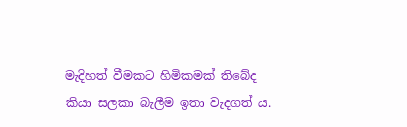මැදිහත් වීමකට හිමිකමක් තිබේද කියා සලකා බැලීම ඉතා වැදගත්‍ ය.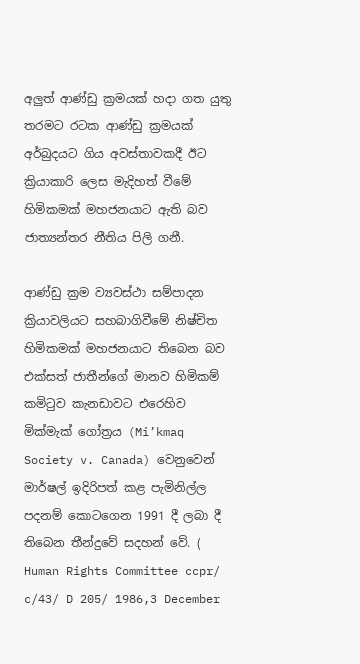අලුත් ආණ්ඩු ක්‍රමයක් හදා ගත යුතු තරමට රටක ආණ්ඩු ක්‍රමයක් අර්බුදයට ගිය අවස්තාවකදී ඊට ක්‍රියාකාරි ලෙස මැදිහත් වීමේ හිමිකමක් මහජනයාට ඇති බව ජාත්‍යන්තර නීතිය පිලි ගනී.

ආණ්ඩු ක්‍රම ව්‍යවස්ථා සම්පාදන ක්‍රියාවලියට සහබාගිවීමේ නිෂ්චිත හිමිකමක් මහජනයාට තිබෙන බව එක්සත් ජාතීන්ගේ මානව හිමිකම් කමිටුව කැනඩාවට එරෙහිව මික්මැක් ගෝත්‍රය (Mi’kmaq Society v. Canada) වෙනුවෙන් මාර්ෂල් ඉදිරිපත් කළ පැමිනිල්ල පදනම් කොටගෙන 1991 දී ලබා දී තිබෙන තීන්දුවේ සදහන් වේ. ( Human Rights Committee ccpr/ c/43/ D 205/ 1986,3 December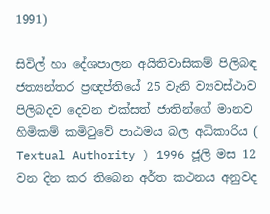1991)

සිවිල් හා දේශපාලන අයිතිවාසිකම් පිලිබඳ ජත්‍යන්තර ප්‍රඥප්තියේ 25 වැනි ව්‍යවස්ථාව පිලිබදව දෙවන එක්සත් ජාතින්ගේ මානව හිමිකම් කමිටුවේ පාඨමය බල අධිකාරිය ( Textual Authority ) 1996 ජූලි මස 12 වන දින කර තිබෙන අර්ත කථනය අනුවද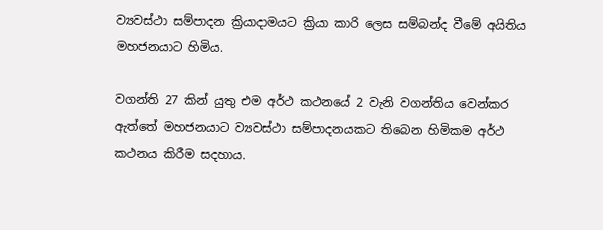ව්‍යවස්ථා සම්පාදන ක්‍රියාදාමයට ක්‍රියා කාරි ලෙස සම්බන්ද වීමේ අයිතිය මහජනයාට හිමිය.

වගන්ති 27 කින් යුතු එම අර්ථ කථනයේ 2 වැනි වගන්තිය වෙන්කර ඇත්තේ මහජනයාට ව්‍යවස්ථා සම්පාදනයකට තිබෙන හිමිකම අර්ථ කථනය කිරීම සදහාය.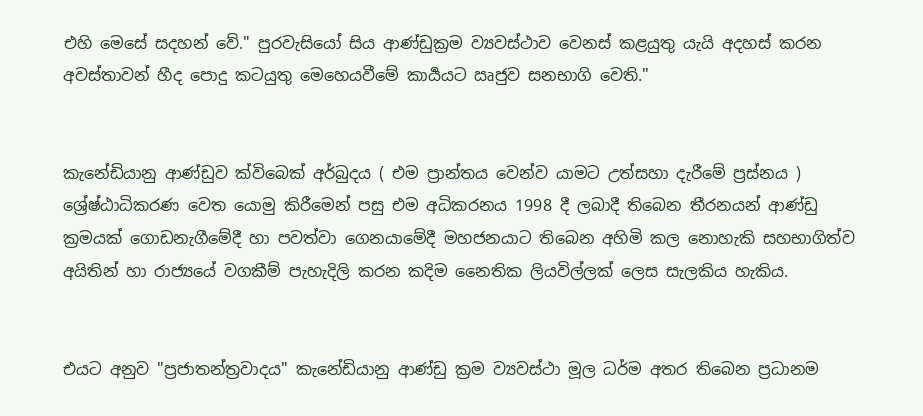එහි මෙසේ සදහන් වේ." පුරවැසියෝ සිය ආණ්ඩුක්‍රම ව්‍යවස්ථාව වෙනස් කළයුතු යැයි අදහස් කරන අවස්තාවන් හීද පොදු කටයුතු මෙහෙයවීමේ කාර්‍යයට ඍජුව සනභාගි වෙති."


කැනේඩියානු ආණ්ඩුව ක්විබෙක් අර්බුදය ( එම ප්‍රාන්තය වෙන්ව යාමට උත්සහා දැරීමේ ප්‍රස්නය ) ශ්‍රේෂ්ඨාධිකරණ වෙත යොමු කිරීමෙන් පසු එම අධිකරනය 1998 දී ලබාදී තිබෙන තීරනයන් ආණ්ඩු ක්‍රමයක් ගොඩනැගීමේදී හා පවත්වා ගෙනයාමේදී මහජනයාට තිබෙන අහිමි කල නොහැකි සහභාගිත්ව අයිතින් හා රාජ්‍යයේ වගකීම් පැහැදිලි කරන කදිම නෛතික ලියවිල්ලක් ලෙස සැලකිය හැකිය.


එයට අනුව "ප්‍රජාතන්ත්‍රවාදය" කැනේඩියානු ආණ්ඩු ක්‍රම ව්‍යවස්ථා මූල ධර්ම අතර තිබෙන ප්‍රධානම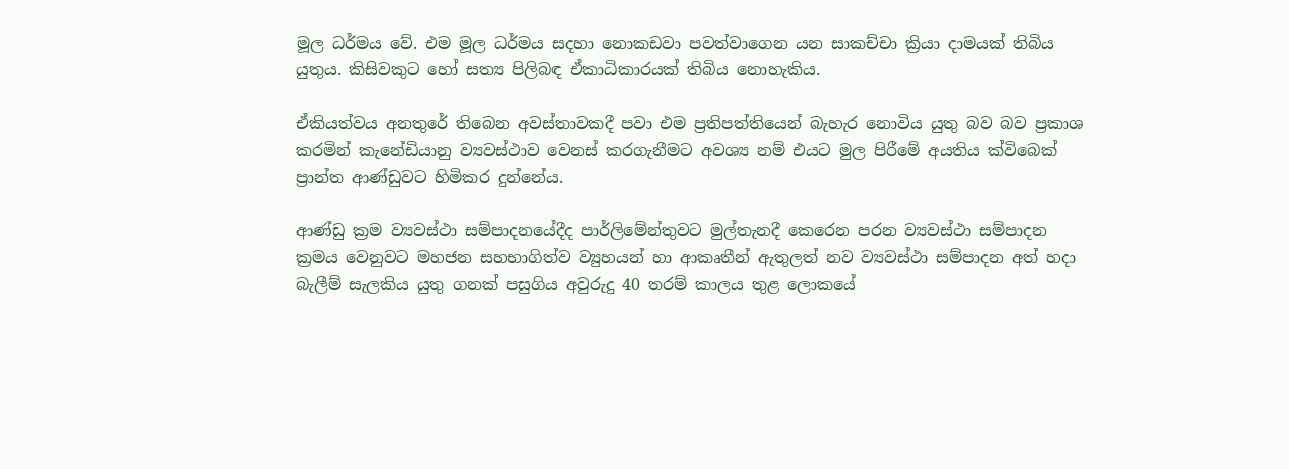මූල ධර්මය වේ. එම මූල ධර්මය සදහා නොකඩවා පවත්වාගෙන යන සාකච්චා ක්‍රියා දාමයක් තිබිය යුතුය. කිසිවකුට හෝ සත්‍ය පිලිබඳ ඒකාධිකාරයක් තිබිය නොහැකිය.

ඒකියත්වය අනතුරේ තිබෙන අවස්තාවකදී පවා එම ප්‍රතිපත්තියෙන් බැහැර නොවිය යුතු බව බව ප්‍රකාශ කරමින් කැනේඩියානු ව්‍යවස්ථාව වෙනස් කරගැනීමට අවශ්‍ය නම් එයට මුල පිරීමේ අයතිය ක්විබෙක් ප්‍රාන්ත ආණ්ඩුවට හිමිකර දුන්නේය.

ආණ්ඩු ක්‍රම ව්‍යවස්ථා සම්පාදනයේදීද පාර්ලිමේන්තුවට මුල්තැනදී කෙරෙන පරන ව්‍යවස්ථා සම්පාදන ක්‍රමය වෙනුවට මහජන සහභාගිත්ව ව්‍යුහයන් හා ආකෘතීන් ඇතුලත් නව ව්‍යවස්ථා සම්පාදන අත් හදා බැලීම් සැලකිය යුතු ගනක් පසුගිය අවුරුදු 40 තරම් කාලය තුළ ලොකයේ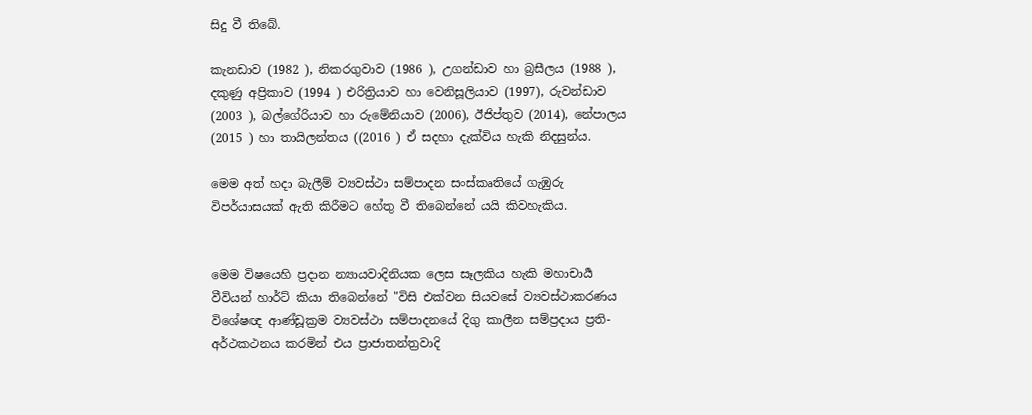සිදු වී තිබේ.

කැනඩාව (1982 ), නිකරගුවාව (1986 ), උගන්ඩාව හා බ්‍රසීලය (1988 ), දකුණු අප්‍රිකාව (1994 ) එරිත්‍රියාව හා වෙනිසූලියාව (1997), රුවන්ඩාව (2003 ), බල්ගේරියාව හා රුමේනියාව (2006), ඊජිප්තුව (2014), නේපාලය (2015 ) හා තායිලන්තය ((2016 ) ඒ සදහා දැක්විය හැකි නිදසුන්ය.

මෙම අත් හදා බැලීම් ව්‍යවස්ථා සම්පාදන සංස්කෘතියේ ගැඹුරු  විපර්යාසයක් ඇති කිරීමට හේතු වී තිබෙන්නේ යයි කිවහැකිය.


මෙම විෂයෙහි ප්‍රදාන න්‍යායවාදිනියක ලෙස සෑලකිය හැකි මහාචාර්‍ය වීවියන් හාර්ට් කියා තිබෙන්නේ "විසි එක්වන සියවසේ ව්‍යවස්ථාකරණය විශේෂඥ ආණ්ඩූක්‍රම ව්‍යවස්ථා සම්පාදනයේ දිගු කාලීන සම්ප්‍රදාය ප්‍රති- අර්ථකථනය කරමින් එය ප්‍රාජාතන්ත්‍රවාදි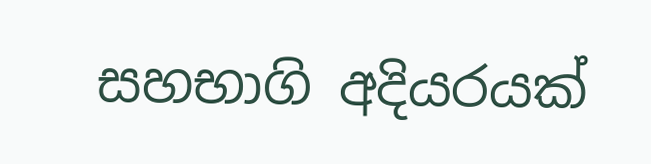සහභාගි අදියරයක්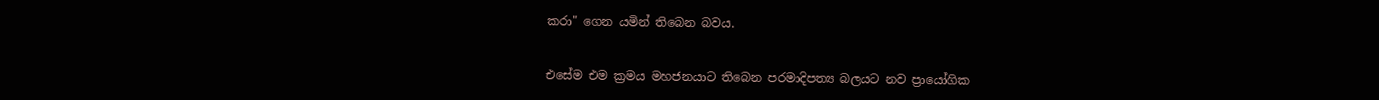කරා" ගෙන යමින් තිබෙන බවය.


එසේම එම ක්‍රමය මහජනයාට තිබෙන පරමාදිපත්‍ය බලයට නව ප්‍රායෝගික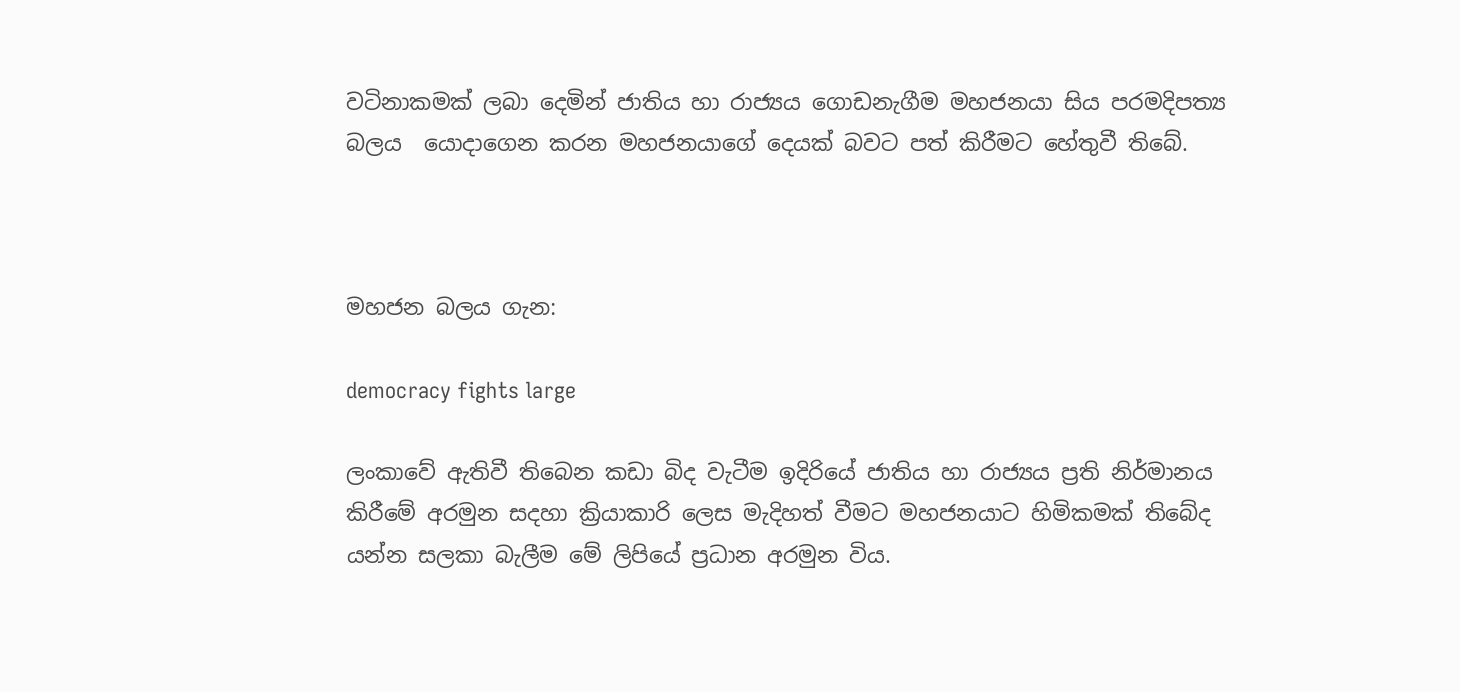වටිනාකමක් ලබා දෙමින් ජාතිය හා රාජ්‍යය ගොඩනැගීම මහජනයා සිය පරමදිපත්‍ය බලය  යොදාගෙන කරන මහජනයාගේ දෙයක් බවට පත් කිරීමට හේතුවී තිබේ.



මහජන බලය ගැන:

democracy fights large

ලංකාවේ ඇතිවී තිබෙන කඩා බිද වැටීම ඉදිරියේ ජාතිය හා රාජ්‍යය ප්‍රති නිර්මානය කිරීමේ අරමුන සදහා ක්‍රියාකාරි ලෙස මැදිහත් වීමට මහජනයාට හිමිකමක් තිබේද යන්න සලකා බැලීම මේ ලිපියේ ප්‍රධාන අරමුන විය.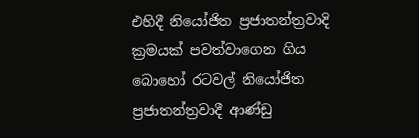එහිදී නියෝජිත ප්‍රජාතන්ත්‍රවාදි ක්‍රමයක් පවත්වාගෙන ගිය බොහෝ රටවල් නියෝජිත ප්‍රජාතන්ත්‍රවාදී ආණ්ඩු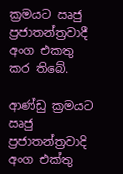ක්‍රමයට ඍජු ප්‍රජාතන්ත්‍රවාදී අංග එකතු කර තිබේ.

ආණ්ඩු ක්‍රමයට ඍජු ප්‍රජාතන්ත්‍රවාදි අංග එක්තු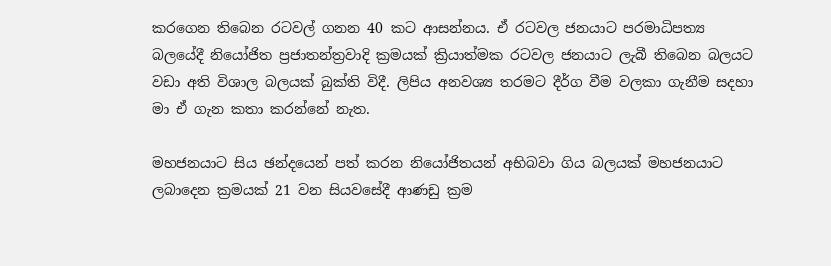කරගෙන තිබෙන රටවල් ගනන 40 කට ආසන්නය. ඒ රටවල ජනයාට පරමාධිපත්‍ය බලයේදී නියෝජිත ප්‍රජාතන්ත්‍රවාදි ක්‍රමයක් ක්‍රියාත්මක රටවල ජනයාට ලැබී තිබෙන බලයට වඩා අති විශාල බලයක් බුක්ති විදී. ලිපිය අනවශ්‍ය තරමට දීර්ග වීම වලකා ගැනීම සදහා මා ඒ ගැන කතා කරන්නේ නැත.

මහජනයාට සිය ඡන්දයෙන් පත් කරන නියෝජිතයන් අභිබවා ගිය බලයක් මහජනයාට ලබාදෙන ක්‍රමයක් 21 වන සියවසේදී ආණඩු ක්‍රම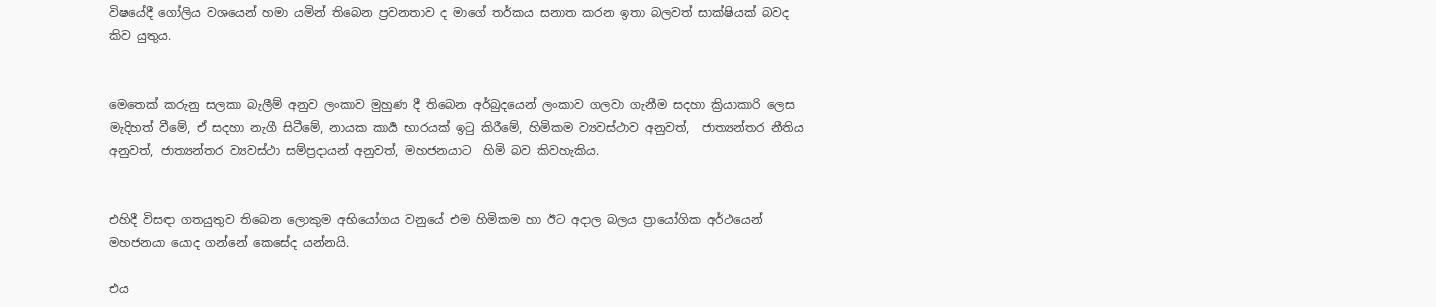විෂයේදී ගෝලිය වශයෙන් හමා යමින් තිබෙන ප්‍රවනතාව ද මාගේ තර්කය සනාත කරන ඉතා බලවත් සාක්ෂියක් බවද කිව යුතුය.


මෙතෙක් කරුනු සලකා බැලීම් අනුව ලංකාව මුහුණ දී තිබෙන අර්බුදයෙන් ලංකාව ගලවා ගැනීම සදහා ක්‍රියාකාරි ලෙස මැදිහත් වීමේ, ඒ සදහා නැගී සිටීමේ, නායක කාර්‍ය භාරයක් ඉටු කිරීමේ, හිමිකම ව්‍යවස්ථාව අනුවත්,  ජාත්‍යන්තර නීතිය අනුවත්, ජාත්‍යන්තර ව්‍යවස්ථා සම්ප්‍රදායන් අනුවත්, මහජනයාට  හිමි බව කිවහැකිය.


එහිදී විසඳා ගතයුතුව තිබෙන ලොකුම අභියෝගය වනුයේ එම හිමිකම හා ඊට අදාල බලය ප්‍රායෝගික අර්ථයෙන් මහජනයා යොද ගන්නේ කෙසේද යන්නයි.

එය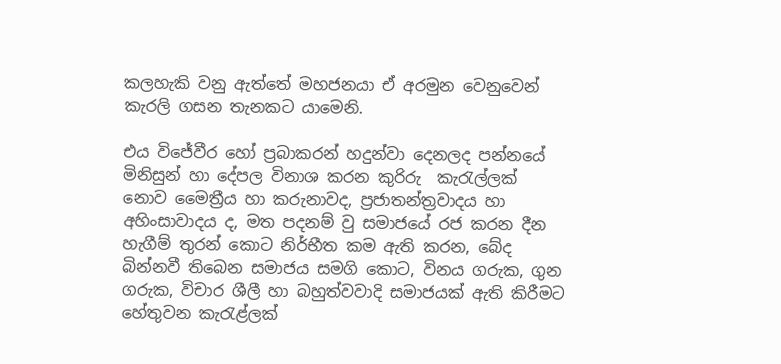කලහැකි වනු ඇත්තේ මහජනයා ඒ අරමුන වෙනුවෙන් කැරලි ගසන තැනකට යාමෙනි.

එය විජේවීර හෝ ප්‍රබාකරන් හදුන්වා දෙනලද පන්නයේ මිනිසුන් හා දේපල විනාශ කරන කුරිරු  කැරැල්ලක් නොව මෛත්‍රීය හා කරුනාවද, ප්‍රජාතන්ත්‍රවාදය හා අහිංසාවාදය ද, මත පදනම් වු සමාජයේ රජ කරන දීන හැගීම් තුරන් කොට නිර්භීත කම ඇති කරන, බේද  බින්නවී තිබෙන සමාජය සමගි කොට, විනය ගරුක, ගුන ගරුක, විචාර ශීලී හා බහුත්වවාදි සමාජයක් ඇති කිරීමට හේතුවන කැරැළ්ලක්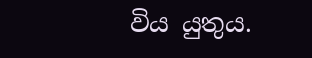විය යුතුය.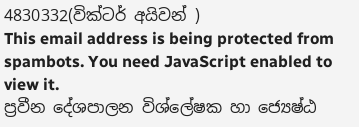4830332(වික්ටර් අයිවන් )
This email address is being protected from spambots. You need JavaScript enabled to view it.
ප්‍රවීන දේශපාලන විශ්ලේෂක හා ජ්‍යෙෂ්ඨ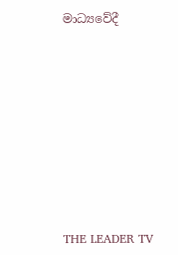මාධ්‍යවේදී











THE LEADER TV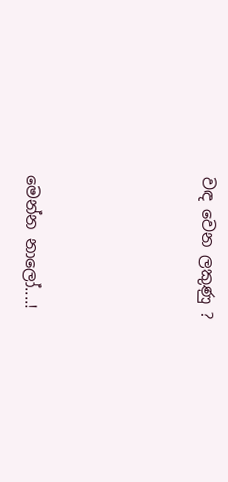වඳ වෙන ලකුණු ?





මෙන්න නාලෝ....!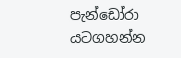පැන්ඩෝරා යටගහන්න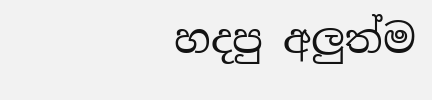හදපු අලුත්ම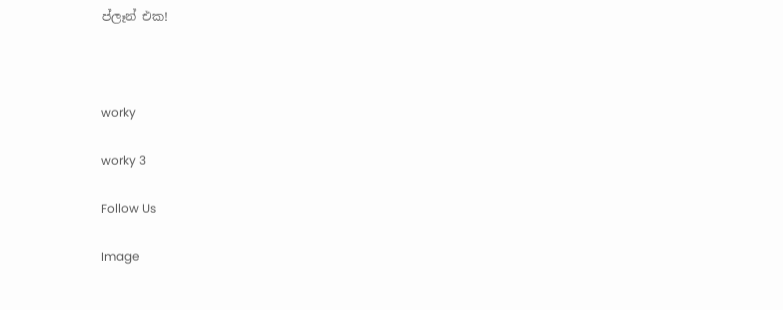ප්ලෑන් එක!



worky

worky 3

Follow Us

Image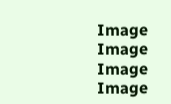Image
Image
Image
Image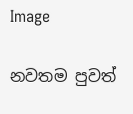Image

නවතම පුවත්